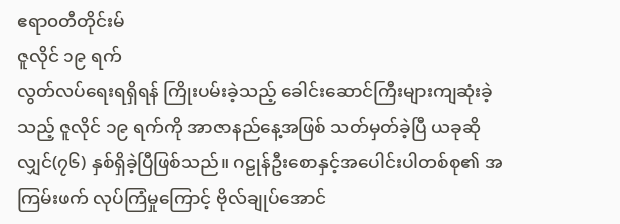ဧရာ၀တီတိုင်းမ်
ဇူလိုင် ၁၉ ရက်
လွတ်လပ်ရေးရရှိရန် ကြိုးပမ်းခဲ့သည့် ခေါင်းဆောင်ကြီးများကျဆုံးခဲ့သည့် ဇူလိုင် ၁၉ ရက်ကို အာဇာနည်နေ့အဖြစ် သတ်မှတ်ခဲ့ပြီ ယခုဆိုလျှင်(၇၆) နှစ်ရှိခဲ့ပြီဖြစ်သည်။ ဂဠုန်ဦးစောနှင့်အပေါင်းပါတစ်စု၏ အကြမ်းဖက် လုပ်ကြံမှုကြောင့် ဗိုလ်ချုပ်အောင်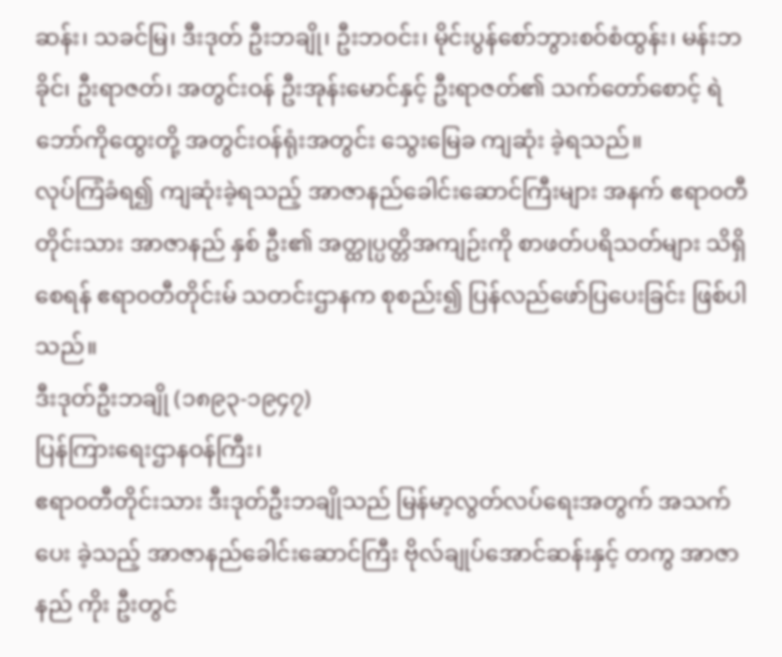ဆန်း၊ သခင်မြ၊ ဒီးဒုတ် ဦးဘချို၊ ဦးဘဝင်း၊ မိုင်းပွန်စော်ဘွားစဝ်စံထွန်း၊ မန်းဘခိုင်၊ ဦးရာဇတ်၊ အတွင်းဝန် ဦးအုန်းမောင်နှင့် ဦးရာဇတ်၏ သက်တော်စောင့် ရဲဘော်ကိုထွေးတို့ အတွင်းဝန်ရုံးအတွင်း သွေးမြေခ ကျဆုံး ခဲ့ရသည်။
လုပ်ကြံခံရ၍ ကျဆုံးခဲ့ရသည့် အာဇာနည်ခေါင်းဆောင်ကြီးများ အနက် ဧရာ၀တီတိုင်းသား အာဇာနည် နှစ် ဦး၏ အတ္ထုပ္ပတ္တိအကျဉ်းကို စာဖတ်ပရိသတ်များ သိရှိစေရန် ဧရာ၀တီတိုင်းမ် သတင်းဌာနက စုစည်း၍ ပြန်လည်ဖော်ပြပေးခြင်း ဖြစ်ပါသည်။
ဒီးဒုတ်ဦးဘချို (၁၈၉၃-၁၉၄၇)
ပြန်ကြားရေးဌာနဝန်ကြီး၊
ဧရာ၀တီတိုင်းသား ဒီးဒုတ်ဦးဘချိုသည် မြန်မာ့လွတ်လပ်ရေးအတွက် အသက်ပေး ခဲ့သည့် အာဇာနည်ခေါင်းဆောင်ကြီး ဗိုလ်ချုပ်အောင်ဆန်းနှင့် တကွ အာဇာနည် ကိုး ဦးတွင်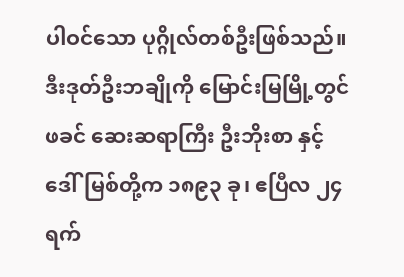ပါဝင်သော ပုဂ္ဂိုလ်တစ်ဦးဖြစ်သည်။
ဒီးဒုတ်ဦးဘချိုကို မြောင်းမြမြို့တွင် ဖခင် ဆေးဆရာကြီး ဦးဘိုးစာ နှင့် ဒေါ်မြစ်တို့က ၁၈၉၃ ခု၊ ဧပြီလ ၂၄ ရက်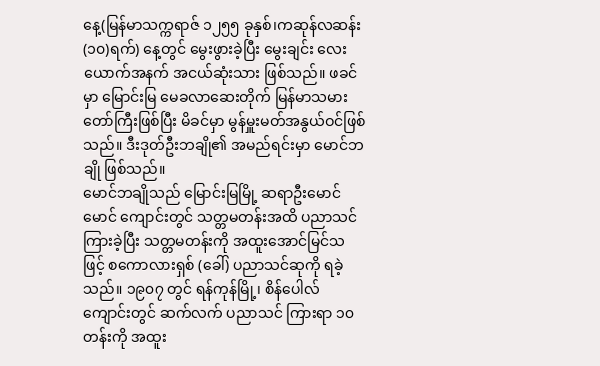နေ့(မြန်မာသက္ကရာဇ် ၁၂၅၅ ခုနှစ်၊ကဆုန်လဆန်း(၁၀)ရက်) နေ့တွင် မွေးဖွားခဲ့ပြီး မွေးချင်း လေး ယောက်အနက် အငယ်ဆုံးသား ဖြစ်သည်။ ဖခင်မှာ မြောင်းမြ မေခလာဆေးတိုက် မြန်မာသမားတော်ကြီးဖြစ်ပြီး မိခင်မှာ မွန်မှူးမတ်အနွယ်ဝင်ဖြစ်သည်။ ဒီးဒုတ်ဦးဘချို၏ အမည်ရင်းမှာ မောင်ဘချို ဖြစ်သည်။
မောင်ဘချိုသည် မြောင်းမြမြို့ ဆရာဦးမောင်မောင် ကျောင်းတွင် သတ္တမတန်းအထိ ပညာသင်ကြားခဲ့ပြီး သတ္တမတန်းကို အထူးအောင်မြင်သဖြင့် စကောလားရှစ် (ခေါ်) ပညာသင်ဆုကို ရခဲ့သည်။ ၁၉၀၇ တွင် ရန်ကုန်မြို့၊ စိန်ပေါလ်ကျောင်းတွင် ဆက်လက် ပညာသင် ကြားရာ ၁၀ တန်းကို အထူး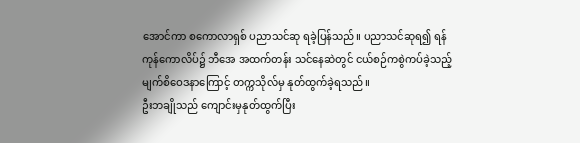အောင်ကာ စကောလာရှစ် ပညာသင်ဆု ရခဲ့ပြန်သည်။ ပညာသင်ဆုရ၍ ရန်ကုန်ကောလိပ်၌ ဘီအေ အထက်တန်း သင်နေဆဲတွင် ငယ်စဉ်ကစွဲကပ်ခဲ့သည့် မျက်စိဝေဒနာကြောင့် တက္ကသိုလ်မှ နုတ်ထွက်ခဲ့ရသည်။
ဦးဘချိုသည် ကျောင်းမှနုတ်ထွက်ပြီး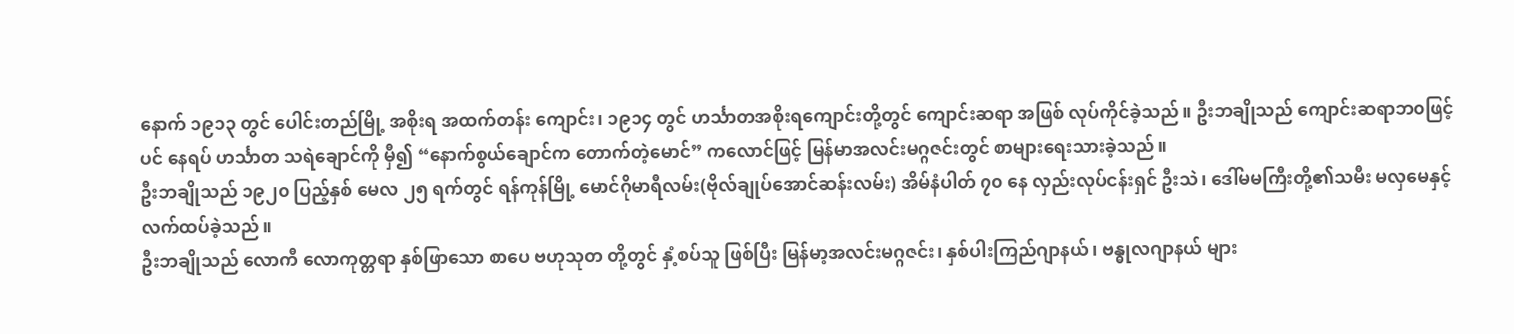နောက် ၁၉၁၃ တွင် ပေါင်းတည်မြို့ အစိုးရ အထက်တန်း ကျောင်း၊ ၁၉၁၄ တွင် ဟင်္သာတအစိုးရကျောင်းတို့တွင် ကျောင်းဆရာ အဖြစ် လုပ်ကိုင်ခဲ့သည်။ ဦးဘချိုသည် ကျောင်းဆရာဘ၀ဖြင့်ပင် နေရပ် ဟင်္သာတ သရဲချောင်ကို မှီ၍ “နောက်စွယ်ချောင်က တောက်တဲ့မောင်” ကလောင်ဖြင့် မြန်မာအလင်းမဂ္ဂဇင်းတွင် စာများရေးသားခဲ့သည်။
ဦးဘချိုသည် ၁၉၂၀ ပြည့်နှစ် မေလ ၂၅ ရက်တွင် ရန်ကုန်မြို့ မောင်ဂိုမာရီလမ်း(ဗိုလ်ချုပ်အောင်ဆန်းလမ်း) အိမ်နံပါတ် ၇၀ နေ လှည်းလုပ်ငန်းရှင် ဦးသဲ၊ ဒေါ်မမကြီးတို့၏သမီး မလှမေနှင့် လက်ထပ်ခဲ့သည်။
ဦးဘချိုသည် လောကီ လောကုတ္တရာ နှစ်ဖြာသော စာပေ ဗဟုသုတ တို့တွင် နှံ့စပ်သူ ဖြစ်ပြီး မြန်မာ့အလင်းမဂ္ဂဇင်း၊ နှစ်ပါးကြည်ဂျာနယ်၊ ဗန္ဓုလဂျာနယ် များ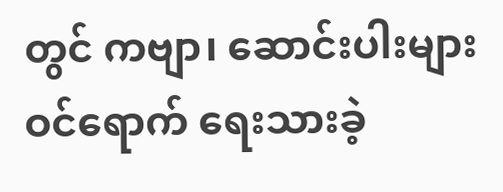တွင် ကဗျာ၊ ဆောင်းပါးများ ဝင်ရောက် ရေးသားခဲ့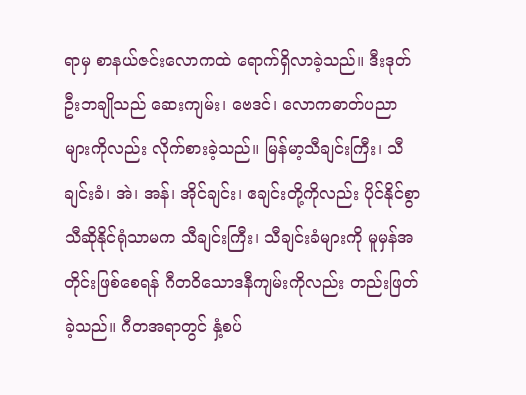ရာမှ စာနယ်ဇင်းလောကထဲ ရောက်ရှိလာခဲ့သည်။ ဒီးဒုတ်ဦးဘချိုသည် ဆေးကျမ်း၊ ဗေဒင်၊ လောကဓာတ်ပညာများကိုလည်း လိုက်စားခဲ့သည်။ မြန်မာ့သီချင်းကြီး၊ သီချင်းခံ၊ အဲ၊ အန်၊ အိုင်ချင်း၊ ဧချင်းတို့ကိုလည်း ပိုင်နိုင်စွာသီဆိုနိုင်ရုံသာမက သီချင်းကြီး၊ သီချင်းခံများကို မူမှန်အတိုင်းဖြစ်စေရန် ဂီတဝိသောဒနီကျမ်းကိုလည်း တည်းဖြတ်ခဲ့သည်။ ဂီတအရာတွင် နှံ့စပ်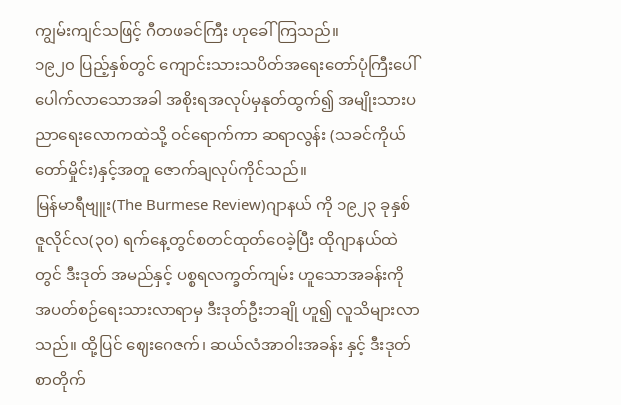ကျွမ်းကျင်သဖြင့် ဂီတဖခင်ကြီး ဟုခေါ်ကြသည်။
၁၉၂၀ ပြည့်နှစ်တွင် ကျောင်းသားသပိတ်အရေးတော်ပုံကြီးပေါ်ပေါက်လာသောအခါ အစိုးရအလုပ်မှနုတ်ထွက်၍ အမျိုးသားပညာရေးလောကထဲသို့ ဝင်ရောက်ကာ ဆရာလွန်း (သခင်ကိုယ်တော်မှိုင်း)နှင့်အတူ ဇောက်ချလုပ်ကိုင်သည်။
မြန်မာရီဗျူး(The Burmese Review)ဂျာနယ် ကို ၁၉၂၃ ခုနှစ် ဇူလိုင်လ(၃၀) ရက်နေ့တွင်စတင်ထုတ်ဝေခဲ့ပြီး ထိုဂျာနယ်ထဲတွင် ဒီးဒုတ် အမည်နှင့် ပစ္စရလက္ခတ်ကျမ်း ဟူသောအခန်းကို အပတ်စဉ်ရေးသားလာရာမှ ဒီးဒုတ်ဦးဘချို ဟူ၍ လူသိများလာသည်။ ထို့ပြင် ဈေးဂေဇက်၊ ဆယ်လံအာဝါးအခန်း နှင့် ဒီးဒုတ်စာတိုက်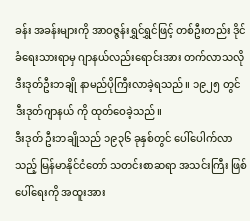ခန်း အခန်းများကို အာဝဇ္ဇန်းရွှင်ရွှင်ဖြင့် တစ်ဦးတည်း ဒိုင်ခံရေးသားရာမှ ဂျာနယ်လည်းရောင်းအား တက်လာသလို ဒီးဒုတ်ဦးဘချို နာမည်ပိုကြီးလာခဲ့ရသည်။ ၁၉၂၅ တွင် ဒီးဒုတ်ဂျာနယ် ကို ထုတ်ဝေခဲ့သည်။
ဒီးဒုတ် ဦးဘချိုသည် ၁၉၃၆ ခုနှစ်တွင် ပေါ်ပေါက်လာသည့် မြန်မာနိုင်ငံတော် သတင်းစာဆရာ အသင်းကြီး ဖြစ်ပေါ်ရေးကို အထူးအား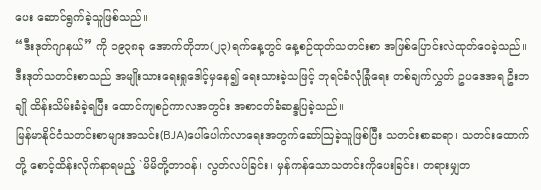ပေး ဆောင်ရွက်ခဲ့သူဖြစ်သည်။
“ဒီးဒုတ်ဂျာနယ်” ကို ၁၉၃၈ခု အောက်တိုဘာ(၂၃)ရက်နေ့တွင် နေ့စဉ်ထုတ်သတင်းစာ အဖြစ်ပြောင်းလဲထုတ်ဝေခဲ့သည်။ ဒီးဒုတ်သတင်းစာသည် အမျိုးသားရေးရှုဒေါင့်မှနေ၍ ရေးသားခဲ့သဖြင့် ဘုရင်ခံလုံခြုံရေး တစ်ချက်လွှတ် ဥပဒေအရ ဦးဘချို ထိန်းသိမ်းခံခဲ့ရပြီး ထောင်ကျစဉ်ကာလအတွင်း အစာငတ်ခံဆန္ဒပြခဲ့သည်။
မြန်မာနိုင်ငံသတင်းစာများအသင်း(BJA)ပေါ်ပေါက်လာရေးအတွက်ဆော်ဩခဲ့သူဖြစ်ပြီး သတင်းစာဆရာ၊ သတင်းထောက်တို့ စောင့်ထိန်းလိုက်နာရမည့် `မိမိတို့တာဝန်၊ လွတ်လပ်ခြင်း၊ မှန်ကန်သောသတင်းကိုပေးခြင်း၊ တရားမျှတ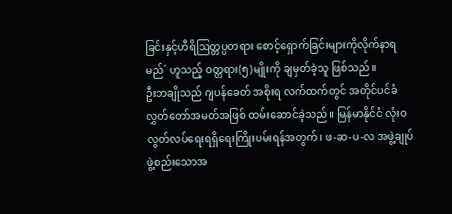ခြင်းနှင့်ဟီရိဩတ္တပ္ပတရား စောင့်ရှောက်ခြင်းများကိုလိုက်နာရမည်´ ဟူသည့် ဝတ္တရား(၅)မျိုးကို ချမှတ်ခဲ့သူ ဖြစ်သည်။
ဦးဘချိုသည် ဂျပန်ခေတ် အစိုးရ လက်ထက်တွင် အတိုင်ပင်ခံလွှတ်တော်အမတ်အဖြစ် ထမ်းဆောင်ခဲ့သည်။ မြန်မာနိုင်ငံ လုံးဝ လွတ်လပ်ရေးရရှိရေးကြိုးပမ်းရန်အတွက်၊ ဖ-ဆ-ပ-လ အဖွဲ့ချုပ်ဖွဲ့စည်းသောအ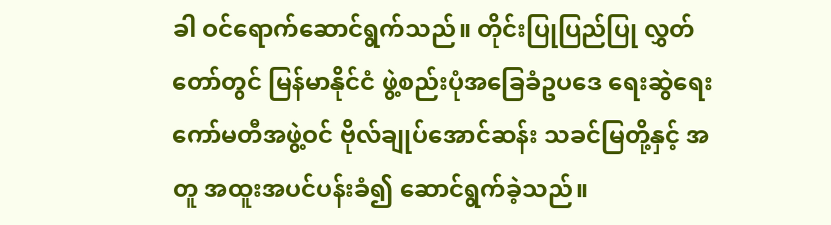ခါ ဝင်ရောက်ဆောင်ရွက်သည်။ တိုင်းပြုပြည်ပြု လွှတ်တော်တွင် မြန်မာနိုင်ငံ ဖွဲ့စည်းပုံအခြေခံဥပဒေ ရေးဆွဲရေးကော်မတီအဖွဲ့ဝင် ဗိုလ်ချုပ်အောင်ဆန်း သခင်မြတို့နှင့် အတူ အထူးအပင်ပန်းခံ၍ ဆောင်ရွက်ခဲ့သည်။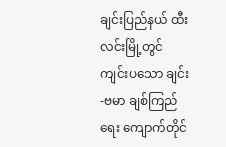ချင်းပြည်နယ် ထီးလင်းမြို့တွင် ကျင်းပသော ချင်း-ဗမာ ချစ်ကြည်ရေး ကျောက်တိုင်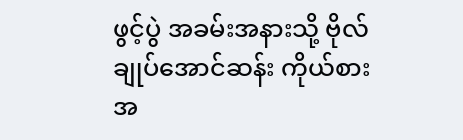ဖွင့်ပွဲ အခမ်းအနားသို့ ဗိုလ်ချုပ်အောင်ဆန်း ကိုယ်စားအ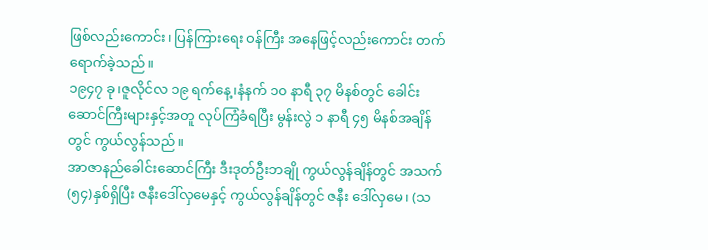ဖြစ်လည်းကောင်း၊ ပြန်ကြားရေး ဝန်ကြီး အနေဖြင့်လည်းကောင်း တက်ရောက်ခဲ့သည်။
၁၉၄၇ ခု၊ဇူလိုင်လ ၁၉ ရက်နေ့၊နံနက် ၁၀ နာရီ ၃၇ မိနစ်တွင် ခေါင်းဆောင်ကြီးများနှင့်အတူ လုပ်ကြံခံရပြီး မွန်းလွဲ ၁ နာရီ ၄၅ မိနစ်အချိန်တွင် ကွယ်လွန်သည်။
အာဇာနည်ခေါင်းဆောင်ကြီး ဒီးဒုတ်ဦးဘချို ကွယ်လွန်ချိန်တွင် အသက်(၅၄)နှစ်ရှိပြီး ဇနီးဒေါ်လှမေနှင့် ကွယ်လွန်ချိန်တွင် ဇနီး ဒေါ်လှမေ၊ (သ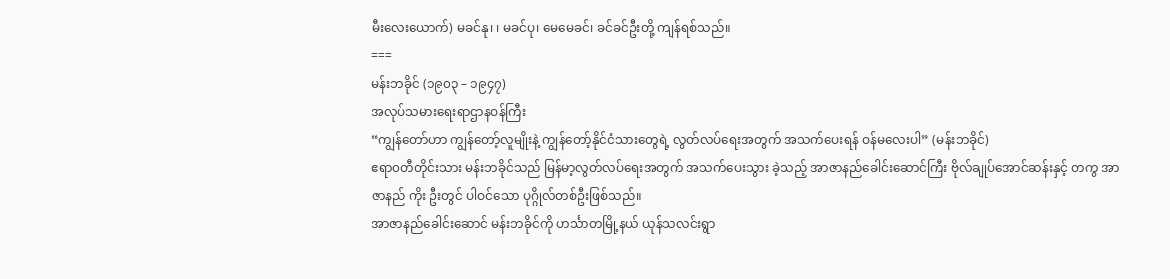မီးလေးယောက်) မခင်နု၊ ၊ မခင်ပု၊ မေမေခင်၊ ခင်ခင်ဦးတို့ ကျန်ရစ်သည်။
===
မန်းဘခိုင် (၁၉၀၃ – ၁၉၄၇)
အလုပ်သမားရေးရာဌာနဝန်ကြီး
“ကျွန်တော်ဟာ ကျွန်တော့်လူမျိုးနဲ့ ကျွန်တော့်နိုင်ငံသားတွေရဲ့ လွတ်လပ်ရေးအတွက် အသက်ပေးရန် ဝန်မလေးပါ” (မန်းဘခိုင်)
ဧရာ၀တီတိုင်းသား မန်းဘခိုင်သည် မြန်မာ့လွတ်လပ်ရေးအတွက် အသက်ပေးသွား ခဲ့သည့် အာဇာနည်ခေါင်းဆောင်ကြီး ဗိုလ်ချုပ်အောင်ဆန်းနှင့် တကွ အာဇာနည် ကိုး ဦးတွင် ပါဝင်သော ပုဂ္ဂိုလ်တစ်ဦးဖြစ်သည်။
အာဇာနည်ခေါင်းဆောင် မန်းဘခိုင်ကို ဟင်္သာတမြို့နယ် ယုန်သလင်းရွာ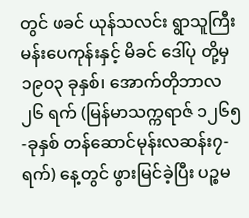တွင် ဖခင် ယုန်သလင်း ရွာသူကြီး မန်းပေကုန်းနှင့် မိခင် ဒေါ်ပု တို့မှ ၁၉၀၃ ခုနှစ်၊ အောက်တိုဘာလ ၂၆ ရက် (မြန်မာသက္ကရာဇ် ၁၂၆၅-ခုနှစ် တန်ဆောင်မုန်းလဆန်း၇-ရက်) နေ့တွင် ဖွားမြင်ခဲ့ပြီး ပဉ္စမ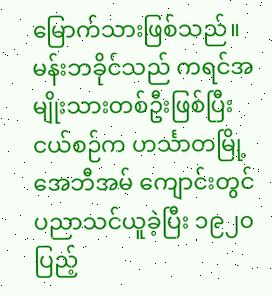မြောက်သားဖြစ်သည်။
မန်းဘခိုင်သည် ကရင်အမျိုးသားတစ်ဦးဖြစ်ပြီး ငယ်စဉ်က ဟင်္သာတမြို့ အေဘီအမ် ကျောင်းတွင် ပညာသင်ယူခဲ့ပြီး ၁၉၂၀ ပြည့်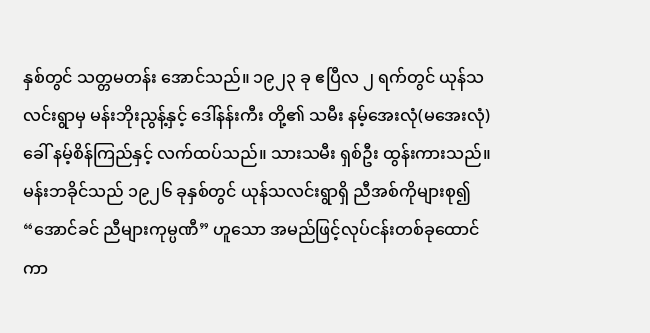နှစ်တွင် သတ္တမတန်း အောင်သည်။ ၁၉၂၃ ခု ဧပြီလ ၂ ရက်တွင် ယုန်သလင်းရွာမှ မန်းဘိုးညွန့်နှင့် ဒေါ်နန်းကီး တို့၏ သမီး နမ့်အေးလုံ(မအေးလုံ) ခေါ် နမ့်စိန်ကြည်နှင့် လက်ထပ်သည်။ သားသမီး ရှစ်ဦး ထွန်းကားသည်။
မန်းဘခိုင်သည် ၁၉၂၆ ခုနှစ်တွင် ယုန်သလင်းရွာရှိ ညီအစ်ကိုများစု၍ “အောင်ခင် ညီများကုမ္ပဏီ” ဟူသော အမည်ဖြင့်လုပ်ငန်းတစ်ခုထောင်ကာ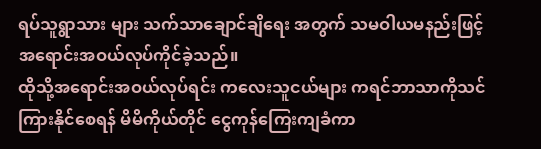ရပ်သူရွာသား များ သက်သာချောင်ချိရေး အတွက် သမဝါယမနည်းဖြင့် အရောင်းအဝယ်လုပ်ကိုင်ခဲ့သည်။
ထိုသို့အရောင်းအဝယ်လုပ်ရင်း ကလေးသူငယ်များ ကရင်ဘာသာကိုသင်ကြားနိုင်စေရန် မိမိကိုယ်တိုင် ငွေကုန်ကြေးကျခံကာ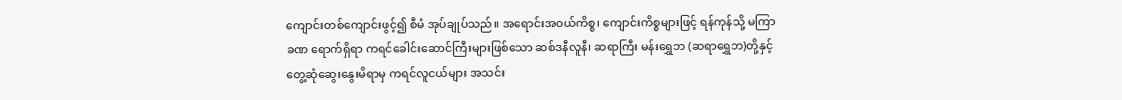ကျောင်းတစ်ကျောင်းဖွင့်၍ စီမံ အုပ်ချုပ်သည်။ အရောင်းအဝယ်ကိစ္စ၊ ကျောင်းကိစ္စများဖြင့် ရန်ကုန်သို့ မကြာခဏ ရောက်ရှိရာ ကရင်ခေါင်းဆောင်ကြီးများဖြစ်သော ဆစ်ဒနီလူနီ၊ ဆရာကြီး မန်းရွှေဘ (ဆရာရွှေဘ)တို့နှင့် တွေ့ဆုံဆွေးနွေးမိရာမှ ကရင်လူငယ်များ အသင်း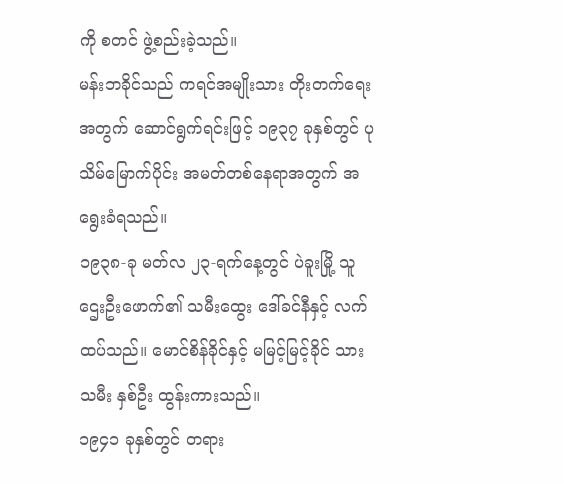ကို စတင် ဖွဲ့စည်းခဲ့သည်။
မန်းဘခိုင်သည် ကရင်အမျိုးသား တိုးတက်ရေးအတွက် ဆောင်ရွက်ရင်းဖြင့် ၁၉၃၇ ခုနှစ်တွင် ပုသိမ်မြောက်ပိုင်း အမတ်တစ်နေရာအတွက် အရွေးခံရသည်။
၁၉၃၈-ခု မတ်လ ၂၃-ရက်နေ့တွင် ပဲခူးမြို့ သူဌေးဦးဖောက်၏ သမီးထွေး ဒေါ်ခင်နီနှင့် လက်ထပ်သည်။ မောင်စိန်ခိုင်နှင့် မမြင့်မြင့်ခိုင် သားသမီး နှစ်ဦး ထွန်းကားသည်။
၁၉၄၁ ခုနှစ်တွင် တရား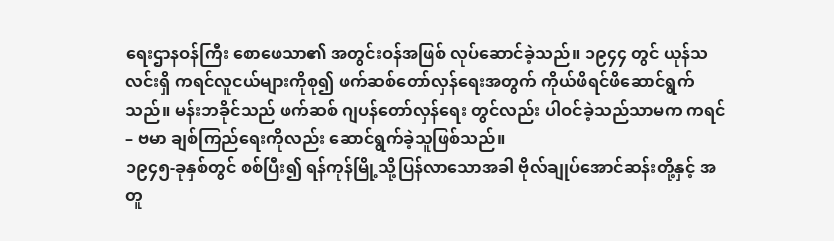ရေးဌာနဝန်ကြီး စောဖေသာ၏ အတွင်းဝန်အဖြစ် လုပ်ဆောင်ခဲ့သည်။ ၁၉၄၄ တွင် ယုန်သလင်းရှိ ကရင်လူငယ်များကိုစု၍ ဖက်ဆစ်တော်လှန်ရေးအတွက် ကိုယ်ဖိရင်ဖိဆောင်ရွက်သည်။ မန်းဘခိုင်သည် ဖက်ဆစ် ဂျပန်တော်လှန်ရေး တွင်လည်း ပါဝင်ခဲ့သည်သာမက ကရင် – ဗမာ ချစ်ကြည်ရေးကိုလည်း ဆောင်ရွက်ခဲ့သူဖြစ်သည်။
၁၉၄၅-ခုနှစ်တွင် စစ်ပြီး၍ ရန်ကုန်မြို့သို့ပြန်လာသောအခါ ဗိုလ်ချုပ်အောင်ဆန်းတို့နှင့် အတူ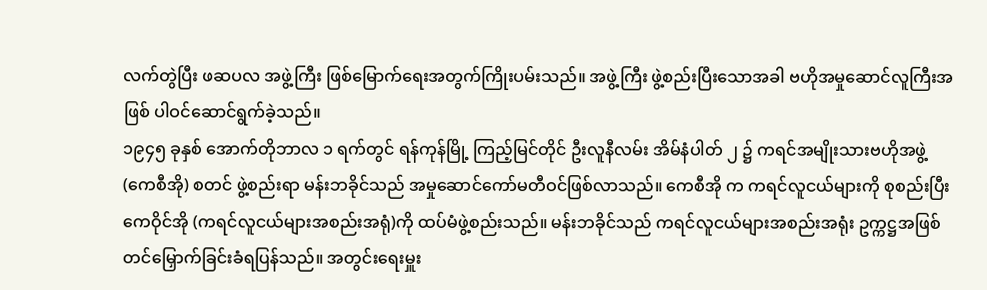လက်တွဲပြီး ဖဆပလ အဖွဲ့ကြီး ဖြစ်မြောက်ရေးအတွက်ကြိုးပမ်းသည်။ အဖွဲ့ကြီး ဖွဲ့စည်းပြီးသောအခါ ဗဟိုအမှုဆောင်လူကြီးအဖြစ် ပါဝင်ဆောင်ရွက်ခဲ့သည်။
၁၉၄၅ ခုနှစ် အောက်တိုဘာလ ၁ ရက်တွင် ရန်ကုန်မြို့ ကြည့်မြင်တိုင် ဦးလူနီလမ်း အိမ်နံပါတ် ၂ ၌ ကရင်အမျိုးသားဗဟိုအဖွဲ့(ကေစီအို) စတင် ဖွဲ့စည်းရာ မန်းဘခိုင်သည် အမှုဆောင်ကော်မတီဝင်ဖြစ်လာသည်။ ကေစီအို က ကရင်လူငယ်များကို စုစည်းပြီး ကေဝိုင်အို (ကရင်လူငယ်များအစည်းအရုံ)ကို ထပ်မံဖွဲ့စည်းသည်။ မန်းဘခိုင်သည် ကရင်လူငယ်များအစည်းအရုံး ဥက္ကဋ္ဌအဖြစ် တင်မြှောက်ခြင်းခံရပြန်သည်။ အတွင်းရေးမှူး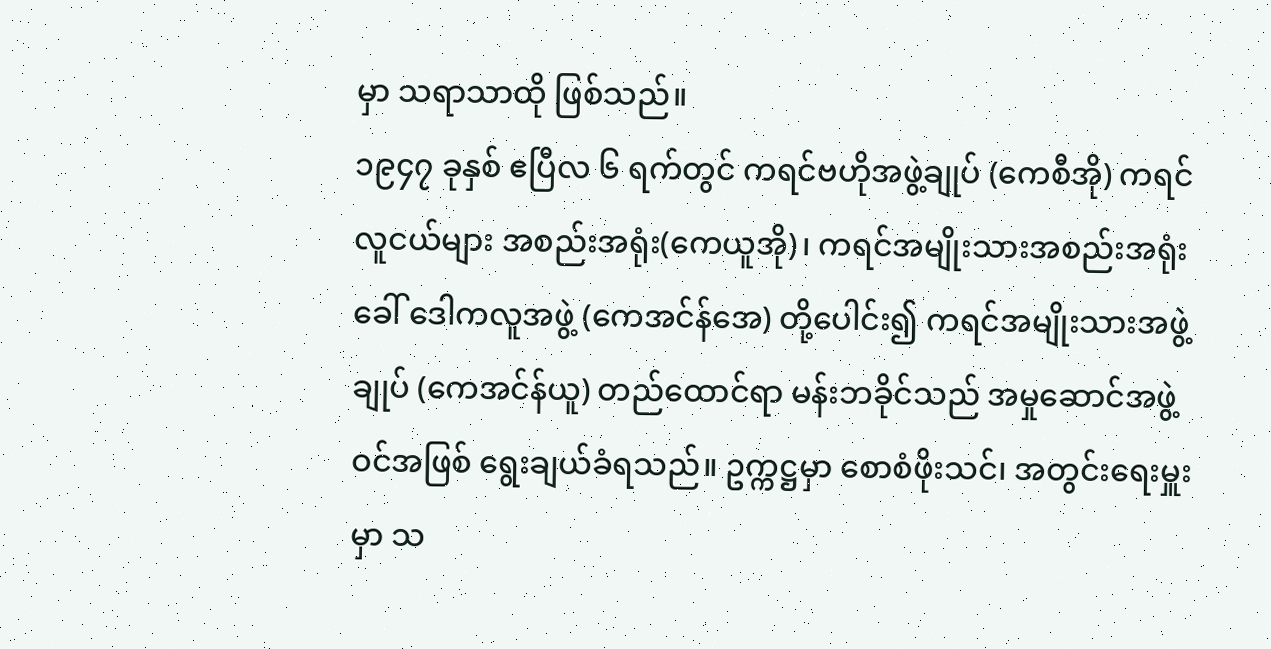မှာ သရာသာထို ဖြစ်သည်။
၁၉၄၇ ခုနှစ် ဧပြီလ ၆ ရက်တွင် ကရင်ဗဟိုအဖွဲ့ချုပ် (ကေစီအို) ကရင် လူငယ်များ အစည်းအရုံး(ကေယူအို)၊ ကရင်အမျိုးသားအစည်းအရုံး ခေါ် ဒေါကလူအဖွဲ့ (ကေအင်န်အေ) တို့ပေါင်း၍ ကရင်အမျိုးသားအဖွဲ့ချုပ် (ကေအင်န်ယူ) တည်ထောင်ရာ မန်းဘခိုင်သည် အမှုဆောင်အဖွဲ့ဝင်အဖြစ် ရွေးချယ်ခံရသည်။ ဥက္ကဋ္ဌမှာ စောစံဖိုးသင်၊ အတွင်းရေးမှူးမှာ သ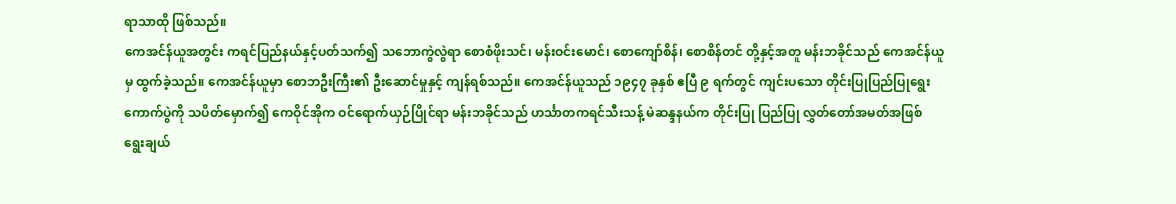ရာသာထို ဖြစ်သည်။
ကေအင်န်ယူအတွင်း ကရင်ပြည်နယ်နှင့်ပတ်သက်၍ သဘောကွဲလွဲရာ စောစံဖိုးသင်၊ မန်းဝင်းမောင်၊ စောကျော်စိန်၊ စောစိန်တင် တို့နှင့်အတူ မန်းဘခိုင်သည် ကေအင်န်ယူမှ ထွက်ခဲ့သည်။ ကေအင်န်ယူမှာ စောဘဦးကြီး၏ ဦးဆောင်မှုနှင့် ကျန်ရစ်သည်။ ကေအင်န်ယူသည် ၁၉၄၇ ခုနှစ် ဧပြီ ၉ ရက်တွင် ကျင်းပသော တိုင်းပြုပြည်ပြုရွေးကောက်ပွဲကို သပိတ်မှောက်၍ ကေဝိုင်အိုက ဝင်ရောက်ယှဉ်ပြိုင်ရာ မန်းဘခိုင်သည် ဟင်္သာတကရင်သီးသန့် မဲဆန္ဒနယ်က တိုင်းပြု ပြည်ပြု လွှတ်တော်အမတ်အဖြစ် ရွေးချယ်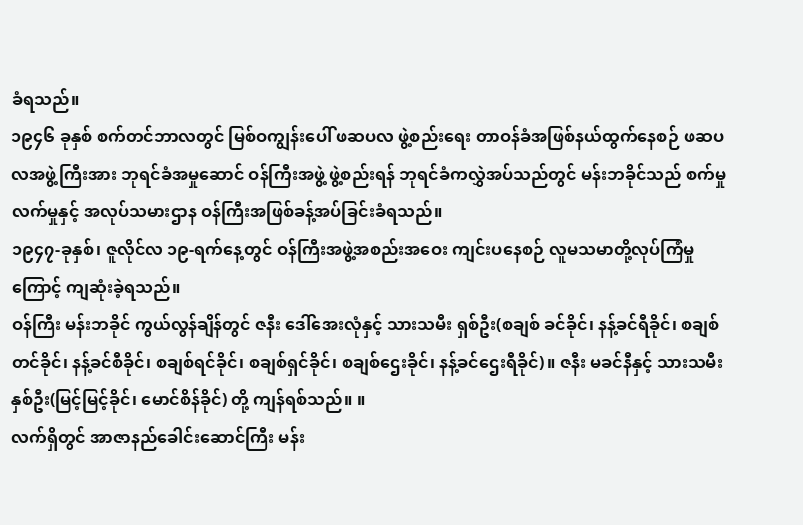ခံရသည်။
၁၉၄၆ ခုနှစ် စက်တင်ဘာလတွင် မြစ်ဝကျွန်းပေါ် ဖဆပလ ဖွဲ့စည်းရေး တာဝန်ခံအဖြစ်နယ်ထွက်နေစဉ် ဖဆပလအဖွဲ့ကြီးအား ဘုရင်ခံအမှုဆောင် ဝန်ကြီးအဖွဲ့ ဖွဲ့စည်းရန် ဘုရင်ခံကလွှဲအပ်သည်တွင် မန်းဘခိုင်သည် စက်မှုလက်မှုနှင့် အလုပ်သမားဌာန ဝန်ကြီးအဖြစ်ခန့်အပ်ခြင်းခံရသည်။
၁၉၄၇-ခုနှစ်၊ ဇူလိုင်လ ၁၉-ရက်နေ့တွင် ဝန်ကြီးအဖွဲ့အစည်းအဝေး ကျင်းပနေစဉ် လူမသမာတို့လုပ်ကြံမှုကြောင့် ကျဆုံးခဲ့ရသည်။
ဝန်ကြီး မန်းဘခိုင် ကွယ်လွန်ချိန်တွင် ဇနီး ဒေါ်အေးလုံနှင့် သားသမီး ရှစ်ဦး(စချစ် ခင်ခိုင်၊ နန့်ခင်ရီခိုင်၊ စချစ်တင်ခိုင်၊ နန့်ခင်စီခိုင်၊ စချစ်ရင်ခိုင်၊ စချစ်ရှင်ခိုင်၊ စချစ်ဌေးခိုင်၊ နန့်ခင်ဌေးရီခိုင်)။ ဇနီး မခင်နီနှင့် သားသမီး နှစ်ဦး(မြင့်မြင့်ခိုင်၊ မောင်စိန်ခိုင်) တို့ ကျန်ရစ်သည်။ ။
လက်ရှိတွင် အာဇာနည်ခေါင်းဆောင်ကြီး မန်း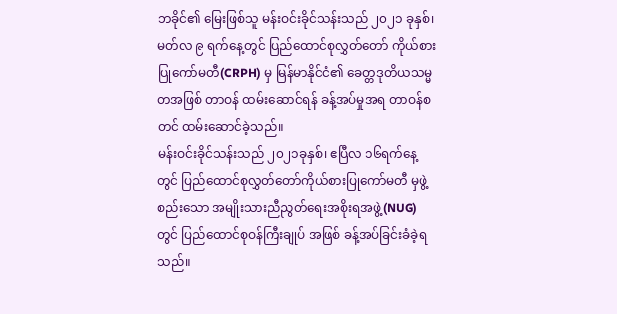ဘခိုင်၏ မြေးဖြစ်သူ မန်းဝင်းခိုင်သန်းသည် ၂၀၂၁ ခုနှစ်၊ မတ်လ ၉ ရက်နေ့တွင် ပြည်ထောင်စုလွှတ်တော် ကိုယ်စားပြုကော်မတီ(CRPH) မှ မြန်မာနိုင်ငံ၏ ခေတ္တဒုတိယသမ္မတအဖြစ် တာဝန် ထမ်းဆောင်ရန် ခန့်အပ်မှုအရ တာဝန်စတင် ထမ်းဆောင်ခဲ့သည်။
မန်းဝင်းခိုင်သန်းသည် ၂၀၂၁ခုနှစ်၊ ဧပြီလ ၁၆ရက်နေ့တွင် ပြည်ထောင်စုလွှတ်တော်ကိုယ်စားပြုကော်မတီ မှဖွဲ့စည်းသော အမျိုးသားညီညွတ်ရေးအစိုးရအဖွဲ့(NUG)တွင် ပြည်ထောင်စုဝန်ကြီးချုပ် အဖြစ် ခန့်အပ်ခြင်းခံခဲ့ရသည်။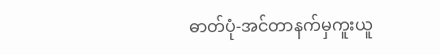ဓာတ်ပုံ-အင်တာနက်မှကူးယူ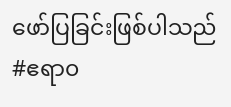ဖော်ပြခြင်းဖြစ်ပါသည်
#ဧရာ၀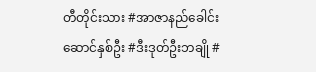တီတိုင်းသား #အာဇာနည်ခေါင်းဆောင်နှစ်ဦး #ဒီးဒုတ်ဦးဘချို #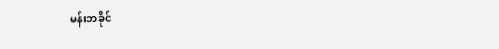မန်းဘခိုင်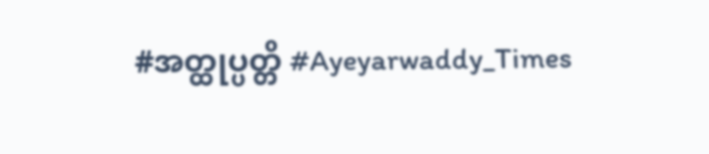#အတ္ထုပ္ပတ္တိ #Ayeyarwaddy_Times